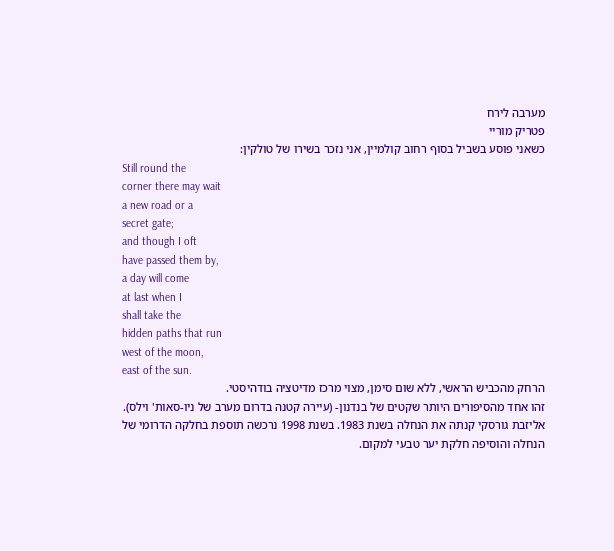מערבה לירח
פטריק מוריי
כשאני פוסע בשביל בסוף רחוב קולמיין, אני נזכר בשירו של טולקין:
Still round the
corner there may wait
a new road or a
secret gate;
and though I oft
have passed them by,
a day will come
at last when I
shall take the
hidden paths that run
west of the moon,
east of the sun.
הרחק מהכביש הראשי, ללא שום סימן, מצוי מרכז מדיטציה בודהיסטי.
זהו אחד מהסיפורים היותר שקטים של בנדנון- (עיירה קטנה בדרום מערב של ניו-סאות' וילס).
אליזבת גורסקי קנתה את הנחלה בשנת 1983. בשנת 1998 נרכשה תוספת בחלקה הדרומי של הנחלה והוסיפה חלקת יער טבעי למקום.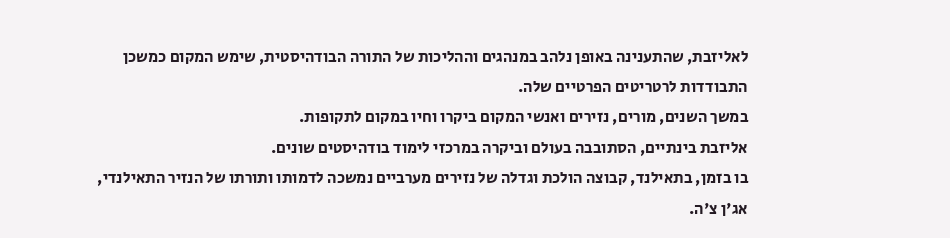לאליזבת, שהתענינה באופן נלהב במנהגים וההליכות של התורה הבודהיסטית, שימש המקום כמשכן התבודדות לרטריטים הפרטיים שלה.
במשך השנים, מורים, נזירים ואנשי המקום ביקרו וחיו במקום לתקופות.
אליזבת בינתיים, הסתובבה בעולם וביקרה במרכזי לימוד בודהיסטים שונים.
בו בזמן, בתאילנד, קבוצה הולכת וגדלה של נזירים מערביים נמשכה לדמותו ותורתו של הנזיר התאילנדי, אג'ן צ'ה.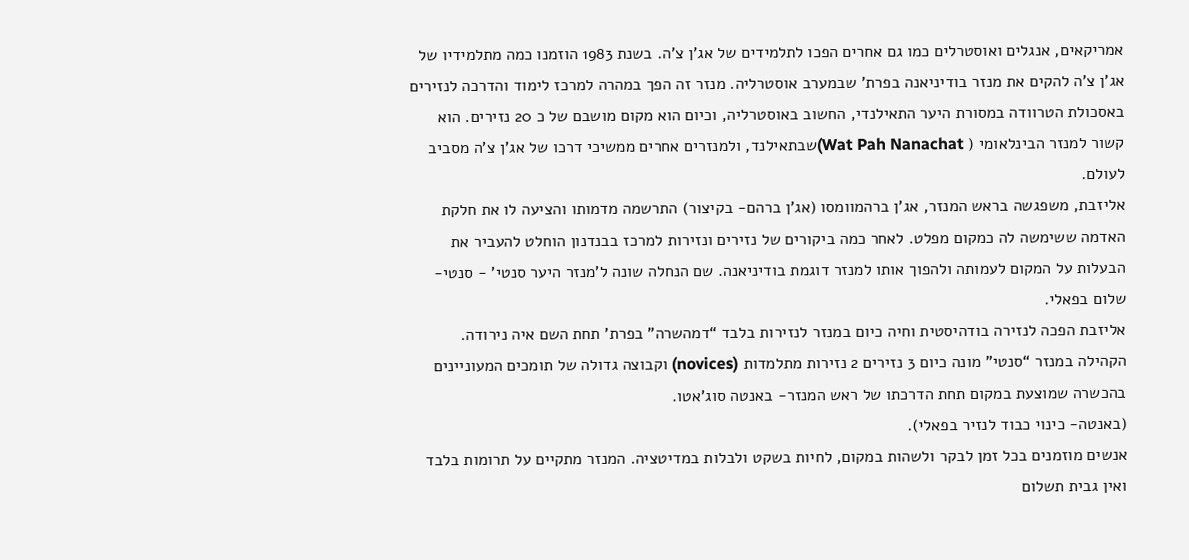אמריקאים, אנגלים ואוסטרלים כמו גם אחרים הפכו לתלמידים של אג'ן צ'ה. בשנת 1983 הוזמנו כמה מתלמידיו של אג'ן צ'ה להקים את מנזר בודיניאנה בפרת' שבמערב אוסטרליה. מנזר זה הפך במהרה למרכז לימוד והדרכה לנזירים באסכולת הטרוודה במסורת היער התאילנדי, החשוב באוסטרליה, וכיום הוא מקום מושבם של כ 20 נזירים. הוא קשור למנזר הבינלאומי ( Wat Pah Nanachat)שבתאילנד, ולמנזרים אחרים ממשיכי דרכו של אג'ן צ'ה מסביב לעולם.
אליזבת, משפגשה בראש המנזר, אג'ן ברהמוומסו (אג'ן ברהם- בקיצור) התרשמה מדמותו והציעה לו את חלקת האדמה ששימשה לה כמקום מפלט. לאחר כמה ביקורים של נזירים ונזירות למרכז בבנדנון הוחלט להעביר את הבעלות על המקום לעמותה ולהפוך אותו למנזר דוגמת בודיניאנה. שם הנחלה שונה ל'מנזר היער סנטי' - סנטי- שלום בפאלי.
אליזבת הפכה לנזירה בודהיסטית וחיה כיום במנזר לנזירות בלבד “דמהשרה" בפרת' תחת השם איה נירודה.
הקהילה במנזר “סנטי" מונה כיום 3 נזירים 2 נזירות מתלמדות (novices) וקבוצה גדולה של תומכים המעוניינים בהכשרה שמוצעת במקום תחת הדרכתו של ראש המנזר- באנטה סוג'אטו.
(באנטה- כינוי כבוד לנזיר בפאלי).
אנשים מוזמנים בכל זמן לבקר ולשהות במקום, לחיות בשקט ולבלות במדיטציה. המנזר מתקיים על תרומות בלבד ואין גבית תשלום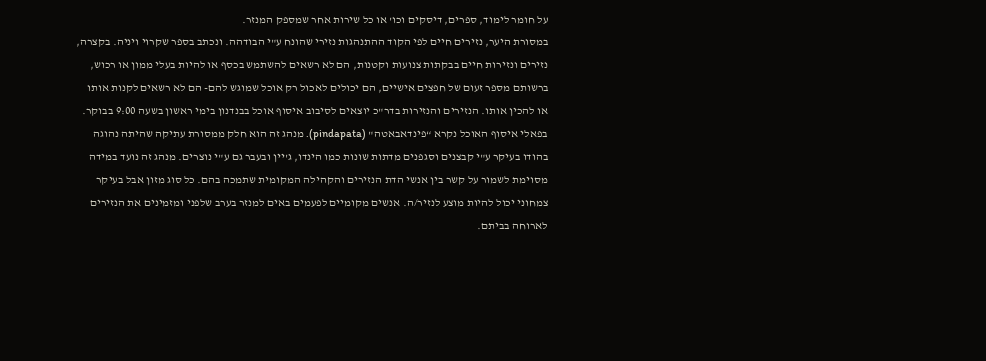על חומר לימוד, ספרים, דיסקים וכו' או כל שירות אחר שמספק המנזר.
במסורת היער, נזירים חיים לפי הקוד ההתנהגות נזירי שהונח ע"י הבודהה. ונכתב בספר שקרוי ויניה. בקצרה, נזירים ונזירות חיים בבקתות צנועות וקטנות, הם לא רשאים להשתמש בכסף או להיות בעלי ממון או רכוש, ברשותם מספר זעום של חפצים אישיים, הם יכולים לאכול רק אוכל שמוגש להם- הם לא רשאים לקנות אותו או להכין אותו. הנזירים והנזירות בדר"כ יוצאים לסיבוב איסוף אוכל בבנדנון בימי ראשון בשעה 9:00 בבוקר. בפאלי איסוף האוכל נקרא “פינדאבאטה" (pindapata). מנהג זה הוא חלק ממסורת עתיקה שהיתה נהוגה בהודו בעיקר ע"י קבצנים וסגפנים מדתות שונות כמו הינדו, ג'יין ובעבר גם ע"י נוצרים. מנהג זה נועד במידה מסוימת לשמור על קשר בין אנשי הדת הנזירים והקהילה המקומית שתמכה בהם. כל סוג מזון אבל בעיקר צמחוני יכול להיות מוצע לנזיר/ה. אנשים מקומיים לפעמים באים למנזר בערב שלפני ומזמינים את הנזירים לארוחה בביתם.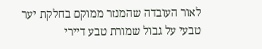לאור העובדה שהמנזר ממוקם בחלקת יער טבעי על גבול שמורת טבע דיירי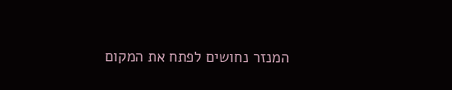המנזר נחושים לפתח את המקום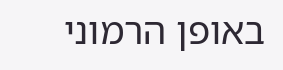באופן הרמוני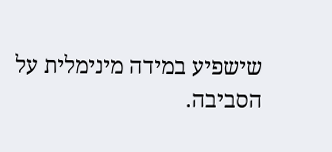שישפיע במידה מינימלית על הסביבה.